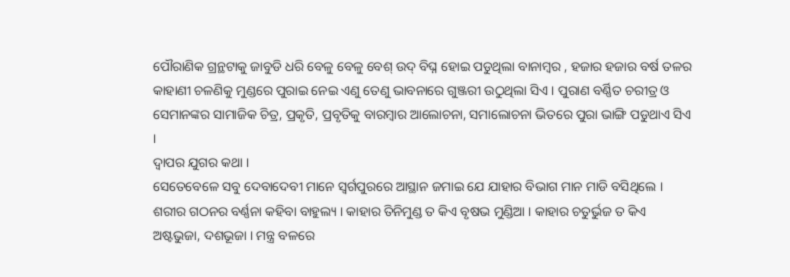ପୌରାଣିକ ଗ୍ରନ୍ଥଟାକୁ ଜାବୁଡି ଧରି ବେଳୁ ବେଳୁ ବେଶ୍ ଉଦ୍ ବିଘ୍ନ ହୋଇ ପଡୁଥିଲା ବାନାମ୍ବର , ହଜାର ହଜାର ବର୍ଷ ତଳର କାହାଣୀ ଚଳଣିକୁ ମୁଣ୍ଡରେ ପୁରାଇ ନେଇ ଏଣୁ ତେଣୁ ଭାବନାରେ ଗୁଞ୍ଜରୀ ଉଠୁଥିଲା ସିଏ । ପୁରାଣ ବର୍ଣ୍ଣିତ ଚରୀତ୍ର ଓ ସେମାନଙ୍କର ସାମାଜିକ ଚିତ୍ର, ପ୍ରକୃତି, ପ୍ରବୃତିକୁ ବାରମ୍ବାର ଆଲୋଚନା, ସମାଲୋଚନା ଭିତରେ ପୁରା ଭାଙ୍ଗି ପଡୁଥାଏ ସିଏ ।
ଦ୍ୱାପର ଯୁଗର କଥା ।
ସେତେବେଳେ ସବୁ ଦେବାଦେବୀ ମାନେ ସ୍ୱର୍ଗପୁରରେ ଆସ୍ଥାନ ଜମାଇ ଯେ ଯାହାର ବିଭାଗ ମାନ ମାଡି ବସିଥିଲେ । ଶରୀର ଗଠନର ବର୍ଣ୍ଣନା କହିବା ବାହୁଲ୍ୟ । କାହାର ତିନିମୁଣ୍ଡ ତ କିଏ ବୃଷଭ ମୁଣ୍ଡିଆ । କାହାର ଚତୁର୍ଭୁଜ ତ କିଏ ଅଷ୍ଟଭୁଜା, ଦଶଭୂଜା । ମନ୍ତ୍ର ବଳରେ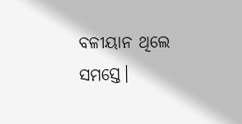ବଳୀୟାନ ଥିଲେ ସମସ୍ତେ।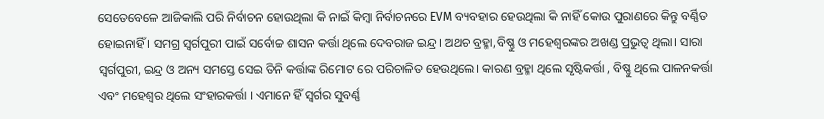ସେତେବେଳେ ଆଜିକାଲି ପରି ନିର୍ବାଚନ ହୋଉଥିଲା କି ନାଇଁ କିମ୍ବା ନିର୍ବାଚନରେ EVM ବ୍ୟବହାର ହେଉଥିଲା କି ନାହିଁ କୋଉ ପୁରାଣରେ କିନ୍ତୁ ବର୍ଣ୍ଣିତ ହୋଇନାହିଁ । ସମଗ୍ର ସ୍ୱର୍ଗପୁରୀ ପାଇଁ ସର୍ବୋଚ୍ଚ ଶାସନ କର୍ତ୍ତା ଥିଲେ ଦେବରାଜ ଇନ୍ଦ୍ର। ଅଥଚ ବ୍ରହ୍ମା,ବିଷ୍ଣୁ ଓ ମହେଶ୍ୱରଙ୍କର ଅଖଣ୍ଡ ପ୍ରଭୁତ୍ୱ ଥିଲା। ସାରା ସ୍ୱର୍ଗପୁରୀ, ଇନ୍ଦ୍ର ଓ ଅନ୍ୟ ସମସ୍ତେ ସେଇ ତିନି କର୍ତ୍ତାଙ୍କ ରିମୋଟ ରେ ପରିଚାଳିତ ହେଉଥିଲେ। କାରଣ ବ୍ରହ୍ମା ଥିଲେ ସୃଷ୍ଟିକର୍ତ୍ତା , ବିଷ୍ଣୁ ଥିଲେ ପାଳନକର୍ତ୍ତା ଏବଂ ମହେଶ୍ୱର ଥିଲେ ସଂହାରକର୍ତ୍ତା । ଏମାନେ ହିଁ ସ୍ୱର୍ଗର ସୁବର୍ଣ୍ଣ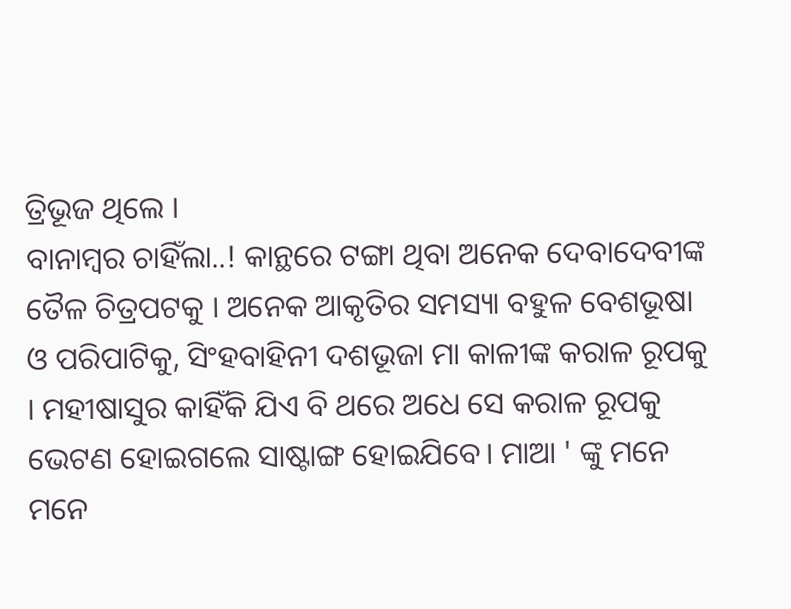ତ୍ରିଭୂଜ ଥିଲେ ।
ବାନାମ୍ବର ଚାହିଁଲା..! କାନ୍ଥରେ ଟଙ୍ଗା ଥିବା ଅନେକ ଦେବାଦେବୀଙ୍କ ତୈଳ ଚିତ୍ରପଟକୁ । ଅନେକ ଆକୃତିର ସମସ୍ୟା ବହୁଳ ବେଶଭୂଷା ଓ ପରିପାଟିକୁ, ସିଂହବାହିନୀ ଦଶଭୂଜା ମା କାଳୀଙ୍କ କରାଳ ରୂପକୁ । ମହୀଷାସୁର କାହିଁକି ଯିଏ ବି ଥରେ ଅଧେ ସେ କରାଳ ରୂପକୁ ଭେଟଣ ହୋଇଗଲେ ସାଷ୍ଟାଙ୍ଗ ହୋଇଯିବେ। ମାଆ ' ଙ୍କୁ ମନେ ମନେ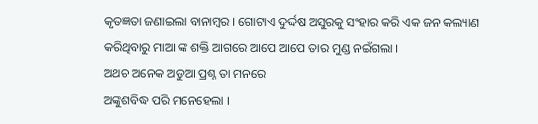କୃତଜ୍ଞତା ଜଣାଇଲା ବାନାମ୍ବର । ଗୋଟାଏ ଦୁର୍ଦ୍ଦଷ ଅସୁରକୁ ସଂହାର କରି ଏକ ଜନ କଲ୍ୟାଣ କରିଥିବାରୁ ମାଆ ଙ୍କ ଶକ୍ତି ଆଗରେ ଆପେ ଆପେ ତାର ମୁଣ୍ଡ ନଇଁଗଲା ।
ଅଥଚ ଅନେକ ଅଡୁଆ ପ୍ରଶ୍ନ ତା ମନରେ
ଅଙ୍କୁଶବିଦ୍ଧ ପରି ମନେହେଲା ।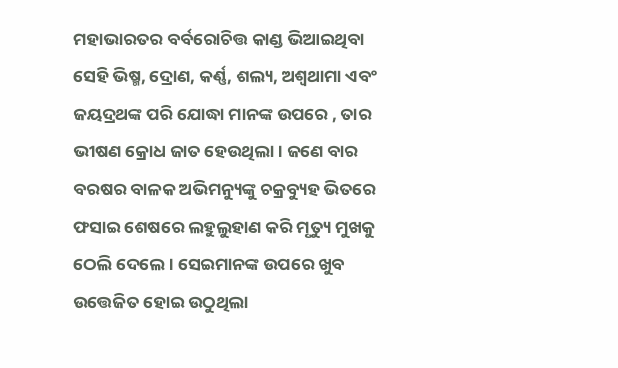ମହାଭାରତର ବର୍ବରୋଚିତ୍ତ କାଣ୍ଡ ଭିଆଇଥିବା ସେହି ଭିଷ୍ମ, ଦ୍ରୋଣ, କର୍ଣ୍ଣ, ଶଲ୍ୟ, ଅଶ୍ୱଥାମା ଏବଂ ଜୟଦ୍ରଥଙ୍କ ପରି ଯୋଦ୍ଧା ମାନଙ୍କ ଉପରେ , ତାର ଭୀଷଣ କ୍ରୋଧ ଜାତ ହେଉଥିଲା । ଜଣେ ବାର ବରଷର ବାଳକ ଅଭିମନ୍ୟୁଙ୍କୁ ଚକ୍ରବ୍ୟୁହ ଭିତରେ ଫସାଇ ଶେଷରେ ଲହୁଲୁହାଣ କରି ମୃତ୍ୟୁ ମୁଖକୁ ଠେଲି ଦେଲେ । ସେଇମାନଙ୍କ ଉପରେ ଖୁବ ଉତ୍ତେଜିତ ହୋଇ ଉଠୁଥିଲା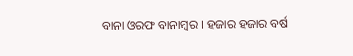ବାନା ଓରଫ ବାନାମ୍ବର । ହଜାର ହଜାର ବର୍ଷ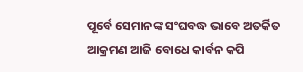ପୂର୍ବେ ସେମାନଙ୍କ ସଂଘବଦ୍ଧ ଭାବେ ଅତର୍କିତ ଆକ୍ରମଣ ଆଜି ବୋଧେ କାର୍ବନ କପି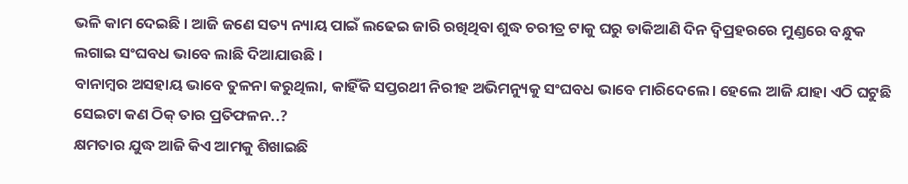ଭଳି କାମ ଦେଇଛି । ଆଜି ଜଣେ ସତ୍ୟ ନ୍ୟାୟ ପାଇଁ ଲଢେଇ ଜାରି ରଖିଥିବା ଶୁଦ୍ଧ ଚରୀତ୍ର ଟାକୁ ଘରୁ ଡାକିଆଣି ଦିନ ଦ୍ବିପ୍ରହରରେ ମୁଣ୍ଡରେ ବନ୍ଧୁକ ଲଗାଇ ସଂଘବଧ ଭାବେ ଲାଛି ଦିଆଯାଉଛି ।
ବାନାମ୍ବର ଅସହାୟ ଭାବେ ତୁଳନା କରୁଥିଲା, କାହିଁକି ସପ୍ତରଥୀ ନିରୀହ ଅଭିମନ୍ୟୁକୁ ସଂଘବଧ ଭାବେ ମାରିଦେଲେ। ହେଲେ ଆଜି ଯାହା ଏଠି ଘଟୁଛି ସେଇଟା କଣ ଠିକ୍ ତାର ପ୍ରତିଫଳନ..?
କ୍ଷମତାର ଯୁଦ୍ଧ ଆଜି କିଏ ଆମକୁ ଶିଖାଇଛି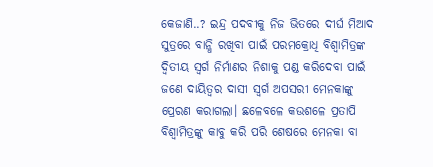କେଜାଣି..? ଇନ୍ଦ୍ର ପଦବୀକୁ ନିଜ ଭିତରେ ଦୀର୍ଘ ମିଆଦ ସୁତ୍ରରେ ବାନ୍ଧି ରଖିବା ପାଇଁ ପରମକ୍ରୋଧି ବିଶ୍ଵାମିତ୍ରଙ୍କ ଦ୍ୱିତୀୟ ସ୍ୱର୍ଗ ନିର୍ମାଣର ନିଶାକୁ ପଣ୍ଡ କରିଦେବା ପାଇଁ ଜଣେ ଦାୟିତ୍ୱର ଦାସୀ ସ୍ୱର୍ଗ ଅପସରୀ ମେନକାଙ୍କୁ ପ୍ରେରଣ କରାଗଲା। ଛଳେବଳେ କଉଶଳେ ପ୍ରତାପି ବିଶ୍ଵାମିତ୍ରଙ୍କୁ କାବୁ କରି ପରି ଶେଷରେ ମେନକା ବା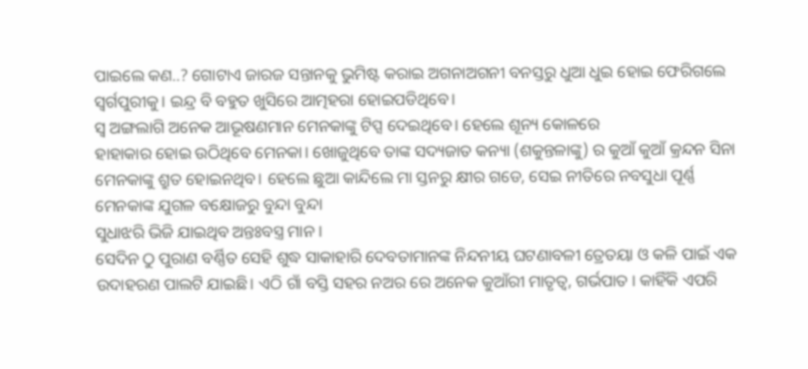ପାଇଲେ କଣ..? ଗୋଟାଏ ଜାରଜ ସନ୍ତାନକୁ ଭୁମିଷ୍ଟ କରାଇ ଅଗନାଅଗନୀ ବନସ୍ତରୁ ଧୁଆ ଧୁଇ ହୋଇ ଫେରିଗଲେ ସ୍ଵର୍ଗପୁରୀକୁ। ଇନ୍ଦ୍ର ବି ବହୁତ ଖୁସିରେ ଆତ୍ମହରା ହୋଇପଡିଥିବେ।
ସ୍ଵ ଅଙ୍ଗଲାଗି ଅନେକ ଆଭୂଷଣମାନ ମେନକାଙ୍କୁ ଟିପ୍ସ ଦେଇଥିବେ। ହେଲେ ଶୂନ୍ୟ କୋଳରେ
ହାହାକାର ହୋଇ ଉଠିଥିବେ ମେନକା। ଖୋଜୁଥିବେ ତାଙ୍କ ସଦ୍ୟଜାତ କନ୍ୟା (ଶକୁନ୍ତଳାଙ୍କୁ) ର କୁଆଁ କୁଆଁ କ୍ରନ୍ଦନ ସିନା ମେନକାଙ୍କୁ ଶ୍ରୁତ ହୋଇନଥିବ। ହେଲେ ଛୁଆ କାନ୍ଦିଲେ ମା ସ୍ତନରୁ କ୍ଷୀର ଗଡେ, ସେଇ ନୀତିରେ ନବସୁଧା ପୂର୍ଣ୍ଣ ମେନକାଙ୍କ ଯୁଗଳ ବକ୍ଷୋଜରୁ ବୁନ୍ଦା ବୁନ୍ଦା
ସୁଧାଝରି ଭିଜି ଯାଇଥିବ ଅନ୍ତଃବସ୍ତ୍ର ମାନ ।
ସେଦିନ ଠୁ ପୁରାଣ ବର୍ଣ୍ଣିତ ସେହି ଶୁଦ୍ଧ ସାକାହାରି ଦେବତାମାନଙ୍କ ନିନ୍ଦନୀୟ ଘଟଣାବଳୀ ତ୍ରେତୟା ଓ କଳି ପାଇଁ ଏକ ଉଦାହରଣ ପାଲଟି ଯାଇଛି। ଏଠି ଗାଁ ବସ୍ତି ସହର ନଅର ରେ ଅନେକ କୁଆଁରୀ ମାତୃତ୍ୱ, ଗର୍ଭପାତ । କାହିଁକି ଏପରି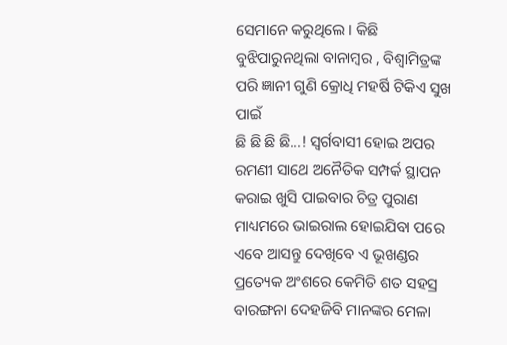ସେମାନେ କରୁଥିଲେ । କିଛି ବୁଝିପାରୁନଥିଲା ବାନାମ୍ବର , ବିଶ୍ଵାମିତ୍ରଙ୍କ ପରି ଜ୍ଞାନୀ ଗୁଣି କ୍ରୋଧି ମହର୍ଷି ଟିକିଏ ସୁଖ ପାଇଁ
ଛି ଛି ଛି ଛି...! ସ୍ୱର୍ଗବାସୀ ହୋଇ ଅପର ରମଣୀ ସାଥେ ଅନୈତିକ ସମ୍ପର୍କ ସ୍ଥାପନ କରାଇ ଖୁସି ପାଇବାର ଚିତ୍ର ପୁରାଣ ମାଧ୍ୟମରେ ଭାଇରାଲ ହୋଇଯିବା ପରେ ଏବେ ଆସନ୍ତୁ ଦେଖିବେ ଏ ଭୂଖଣ୍ଡର ପ୍ରତ୍ୟେକ ଅଂଶରେ କେମିତି ଶତ ସହସ୍ର ବାରଙ୍ଗନା ଦେହଜିବି ମାନଙ୍କର ମେଳା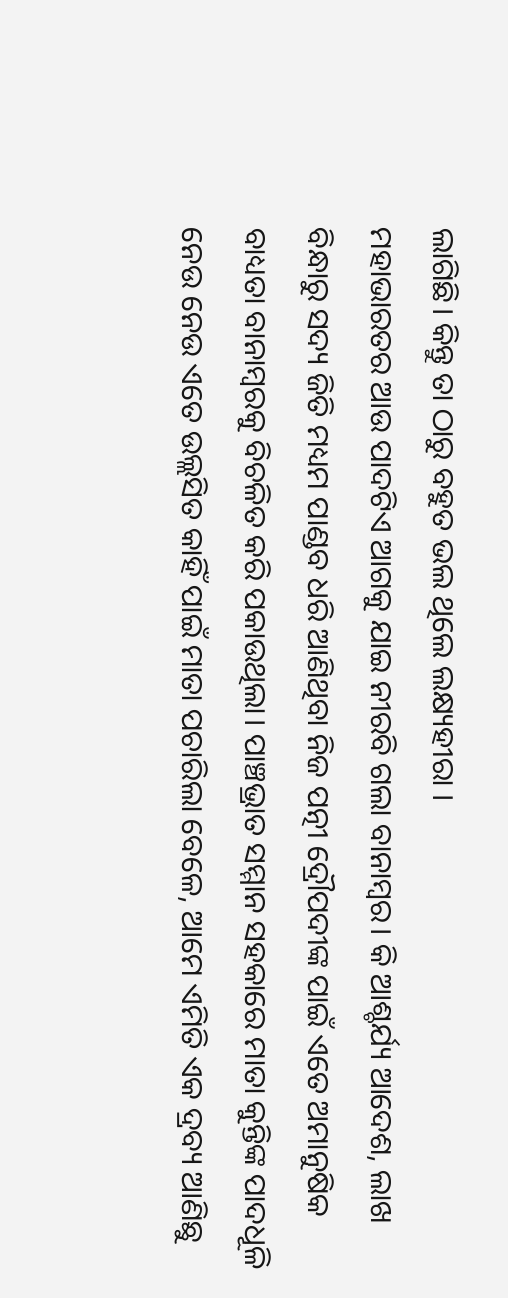ଲାଗିଛି। କିନ୍ତୁ ତା ଠାରୁ ବହୁତ ଭଲ ଥିଲେ ଲକ୍ଷ୍ୟହୀରା ।
ମହାଭାରତର ଆଉ ପାଦଟିଏ ଆଗକୁ ଯାଇ ନୀରବି ଗଲା ବାନାମ୍ବର। କି ଆଶ୍ଚର୍ଯ୍ୟ ଆଦେଶ, ଲାଖ ବିନ୍ଧାରୁ ସଦ୍ୟ ଜିତି ମଧ୍ୟମ ପାଣ୍ଡବ ଧରି ଆଣିଥିବା ନିଜ ପତ୍ନୀ ଦ୍ରୌପଦୀଙ୍କ ପାଇଁ ଏତେ ଅମାନୁଷିକ ବାଧ୍ୟତା ବାନାମ୍ବରକୁ ବିଚଳିତ କରି ପକାଉଥିଲା। ପାଞ୍ଚଭ୍ରାତ ସମ୍ମାନ ସହକାରେ ମାତା କୁନ୍ତିଙ୍କ ପାଦଧୂଳି ନେଉ ନେଉ ଏତେ ଉଲ୍ଲସିତ କାହିଁ ପାଇଁ ମାତା ପଚାରିଲା ବେଳେ, ଆମେ ଏମିତି ଏକ ଦ୍ରବ୍ୟ ଆଣିଛୁ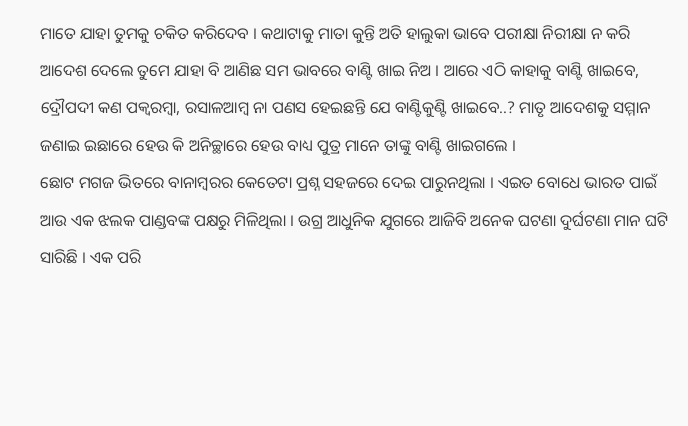ମାତେ ଯାହା ତୁମକୁ ଚକିତ କରିଦେବ । କଥାଟାକୁ ମାତା କୁନ୍ତି ଅତି ହାଲୁକା ଭାବେ ପରୀକ୍ଷା ନିରୀକ୍ଷା ନ କରି ଆଦେଶ ଦେଲେ ତୁମେ ଯାହା ବି ଆଣିଛ ସମ ଭାବରେ ବାଣ୍ଟି ଖାଇ ନିଅ । ଆରେ ଏଠି କାହାକୁ ବାଣ୍ଟି ଖାଇବେ, ଦ୍ରୌପଦୀ କଣ ପକ୍ୱରମ୍ବା, ରସାଳଆମ୍ବ ନା ପଣସ ହେଇଛନ୍ତି ଯେ ବାଣ୍ଟିକୁଣ୍ଟି ଖାଇବେ..? ମାତୃ ଆଦେଶକୁ ସମ୍ମାନ ଜଣାଇ ଇଛାରେ ହେଉ କି ଅନିଚ୍ଛାରେ ହେଉ ବାଧ୍ୟ ପୁତ୍ର ମାନେ ତାଙ୍କୁ ବାଣ୍ଟି ଖାଇଗଲେ ।
ଛୋଟ ମଗଜ ଭିତରେ ବାନାମ୍ବରର କେତେଟା ପ୍ରଶ୍ନ ସହଜରେ ଦେଇ ପାରୁନଥିଲା । ଏଇତ ବୋଧେ ଭାରତ ପାଇଁ ଆଉ ଏକ ଝଲକ ପାଣ୍ଡବଙ୍କ ପକ୍ଷରୁ ମିଳିଥିଲା । ଉଗ୍ର ଆଧୁନିକ ଯୁଗରେ ଆଜିବି ଅନେକ ଘଟଣା ଦୁର୍ଘଟଣା ମାନ ଘଟି ସାରିଛି । ଏକ ପରି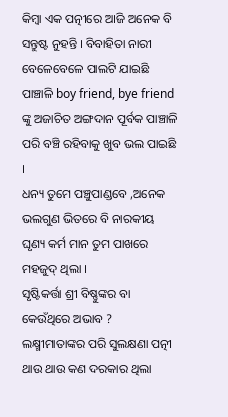କିମ୍ବା ଏକ ପତ୍ନୀରେ ଆଜି ଅନେକ ବି ସନ୍ତୁଷ୍ଟ ନୁହନ୍ତି । ବିବାହିତା ନାରୀ ବେଳେବେଳେ ପାଲଟି ଯାଇଛି ପାଞ୍ଚାଳି boy friend, bye friend ଙ୍କୁ ଅଜାଚିତ ଅଙ୍ଗଦାନ ପୂର୍ବକ ପାଞ୍ଚାଳି ପରି ବଞ୍ଚି ରହିବାକୁ ଖୁବ ଭଲ ପାଇଛି ।
ଧନ୍ୟ ତୁମେ ପଞ୍ଚୁପାଣ୍ଡବେ ,ଅନେକ ଭଲଗୁଣ ଭିତରେ ବି ନାରକୀୟ ଘୃଣ୍ୟ କର୍ମ ମାନ ତୁମ ପାଖରେ ମହଜୁଦ୍ ଥିଲା ।
ସୃଷ୍ଟିକର୍ତ୍ତା ଶ୍ରୀ ବିଷ୍ଣୁଙ୍କର ବା କେଉଁଥିରେ ଅଭାବ ? ଲକ୍ଷ୍ମୀମାତାଙ୍କର ପରି ସୁଲକ୍ଷଣା ପତ୍ନୀ ଥାଉ ଥାଉ କଣ ଦରକାର ଥିଲା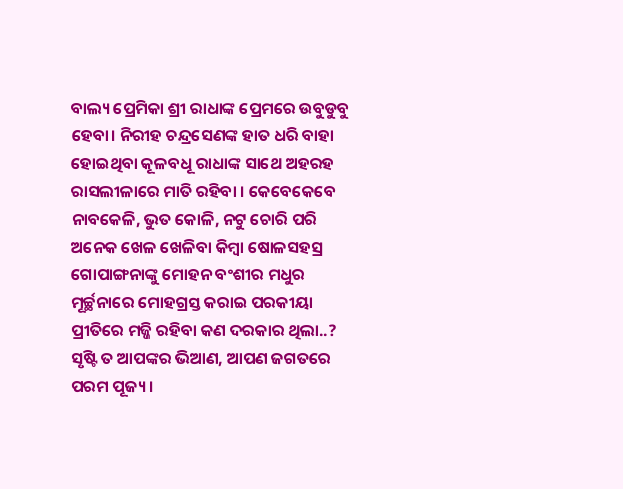ବାଲ୍ୟ ପ୍ରେମିକା ଶ୍ରୀ ରାଧାଙ୍କ ପ୍ରେମରେ ଉବୁଡୁବୁ ହେବା। ନିରୀହ ଚନ୍ଦ୍ରସେଣଙ୍କ ହାତ ଧରି ବାହା ହୋଇଥିବା କୂଳବଧୂ ରାଧାଙ୍କ ସାଥେ ଅହରହ ରାସଲୀଳାରେ ମାତି ରହିବା । କେବେକେବେ ନାବକେଳି, ଭୁତ କୋଳି, ନଟୁ ଚୋରି ପରି ଅନେକ ଖେଳ ଖେଳିବା କିମ୍ବା ଷୋଳସହସ୍ର ଗୋପାଙ୍ଗନାଙ୍କୁ ମୋହନ ବଂଶୀର ମଧୁର ମୂର୍ଚ୍ଛନାରେ ମୋହଗ୍ରସ୍ତ କରାଇ ପରକୀୟା ପ୍ରୀତିରେ ମଜ୍ଜି ରହିବା କଣ ଦରକାର ଥିଲା..?
ସୃଷ୍ଟି ତ ଆପଙ୍କର ଭିଆଣ, ଆପଣ ଜଗତରେ ପରମ ପୂଜ୍ୟ ।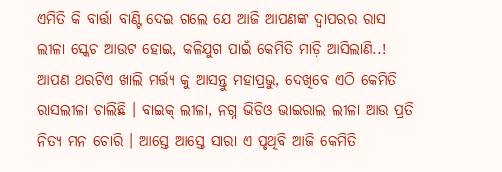ଏମିତି କି ବାର୍ତ୍ତା ବାଣ୍ଟି ଦେଇ ଗଲେ ଯେ ଆଜି ଆପଣଙ୍କ ଦ୍ଵାପରର ରାସ ଲୀଳା ସ୍କେଚ ଆଉଟ ହୋଇ, କଳିଯୁଗ ପାଇଁ କେମିତି ମାଡ଼ି ଆସିଲାଣି..! ଆପଣ ଥରଟିଏ ଖାଲି ମର୍ତ୍ତ୍ୟ କୁ ଆସନ୍ତୁ ମହାପ୍ରଭୁ, ଦେଖିବେ ଏଠି କେମିତି ରାସଲୀଳା ଚାଲିଛି । ବାଇକ୍ ଲୀଳା, ନଗ୍ନ ଭିଡିଓ ଭାଇରାଲ ଲୀଳା ଆଉ ପ୍ରତି ନିତ୍ୟ ମନ ଚୋରି । ଆସ୍ତେ ଆସ୍ତେ ସାରା ଏ ପୃଥିବି ଆଜି କେମିତି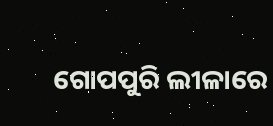ଗୋପପୁରି ଲୀଳାରେ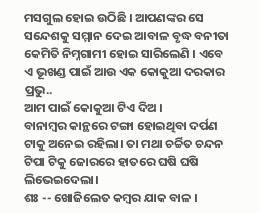ମସଗୁଲ ହୋଇ ଉଠିଛି । ଆପଣଙ୍କର ସେ ସନ୍ଦେଶକୁ ସମ୍ମାନ ଦେଇ ଆବାଳ ବୃଦ୍ଧ ବନୀତା କେମିତି ନିମ୍ନଗାମୀ ହୋଇ ସାରିଲେଣି । ଏବେ ଏ ଭୂଖଣ୍ଡ ପାଇଁ ଆଉ ଏକ କୋକୁଆ ଦରକାର ପ୍ରଭୁ..
ଆମ ପାଇଁ କୋକୁଆ ଟିଏ ଦିଅ ।
ବାନାମ୍ବର କାନ୍ଥରେ ଟଙ୍ଗା ହୋଇଥିବା ଦର୍ପଣ ଟାକୁ ଅନେଇ ରହିଲା। ତା ମଥା ଚର୍ଚ୍ଚିତ ଚନ୍ଦନ ଟିପା ଟିକୁ ଜୋରରେ ହାତରେ ଘଷି ଘଷି ଲିଭେଇଦେଲା।
ଶଃ -- ଖୋଜିଲେତ କମ୍ବର ଯାକ ବାଳ ।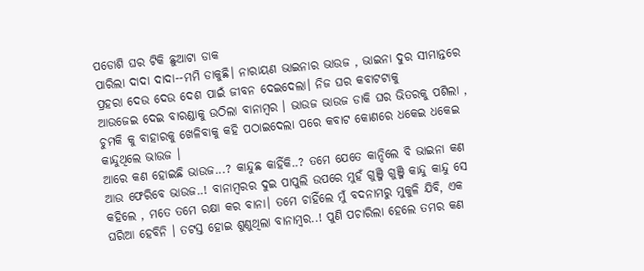ପଡୋଶି ଘର ଟିକି ଛୁଆଟା ଡାକ
ପାରିଲା ଦାଦା ଦାଦା--ମମି ଡାକୁଛି। ନାରାୟଣ ଭାଇନାର ଭାଉଜ , ଭାଇନା ଦୁର ସୀମାନ୍ତରେ ପ୍ରହରା ଦେଉ ଦେଉ ଦେଶ ପାଇଁ ଜୀବନ ଦେଇଦେଲା। ନିଜ ଘର କବାଟଟାକୁ
ଆଉଜେଇ ଦେଇ ବାରଣ୍ଡାକୁ ଉଠିଲା ବାନାମ୍ବର । ଭାଉଜ ଭାଉଜ ଡାକି ଘର ଭିତରକୁ ପଶିଲା , ଚୁମକି କୁ ବାହାରକୁ ଖେଳିବାକୁ କହି ପଠାଇଦେଲା ପରେ କବାଟ କୋଣରେ ଧକେଇ ଧକେଇ କାନ୍ଦୁଥିଲେ ଭାଉଜ ।
ଆରେ କଣ ହୋଇଛି ଭାଉଜ...? କାନ୍ଦୁଛ କାହିଁକି..? ତମେ ଯେତେ କାନ୍ଦିଲେ ବି ଭାଇନା କଣ ଆଉ ଫେରିବେ ଭାଉଜ..! ବାନାମ୍ବରର ଦୁଇ ପାପୁଲି ଉପରେ ମୁହଁ ଗୁଞ୍ଜି ଗୁଞ୍ଜି କାନ୍ଦୁ କାନ୍ଦୁ ସେ କହିଲେ , ମତେ ତମେ ରକ୍ଷା କର ବାନା। ତମେ ଚାହିଁଲେ ମୁଁ ବଦନାମରୁ ମୁକୁଳି ଯିବି, ଏକ ଘରିଆ ହେବିନି । ତଟସ୍ତ ହୋଇ ଶୁଣୁଥିଲା ବାନାମ୍ବର..! ପୁଣି ପଚାରିଲା ହେଲେ ତମର କଣ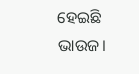ହେଇଛି ଭାଉଜ।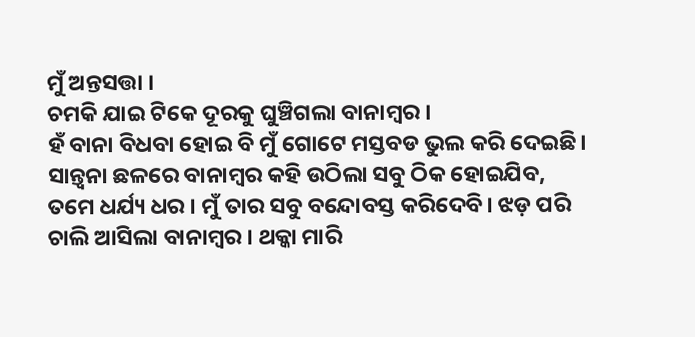ମୁଁ ଅନ୍ତସତ୍ତା ।
ଚମକି ଯାଇ ଟିକେ ଦୂରକୁ ଘୁଞ୍ଚିଗଲା ବାନାମ୍ବର ।
ହଁ ବାନା ବିଧବା ହୋଇ ବି ମୁଁ ଗୋଟେ ମସ୍ତବଡ ଭୁଲ କରି ଦେଇଛି।
ସାନ୍ତ୍ୱନା ଛଳରେ ବାନାମ୍ବର କହି ଉଠିଲା ସବୁ ଠିକ ହୋଇଯିବ, ତମେ ଧର୍ଯ୍ୟ ଧର । ମୁଁ ତାର ସବୁ ବନ୍ଦୋବସ୍ତ କରିଦେବି। ଝଡ଼ ପରି ଚାଲି ଆସିଲା ବାନାମ୍ବର । ଥକ୍କା ମାରି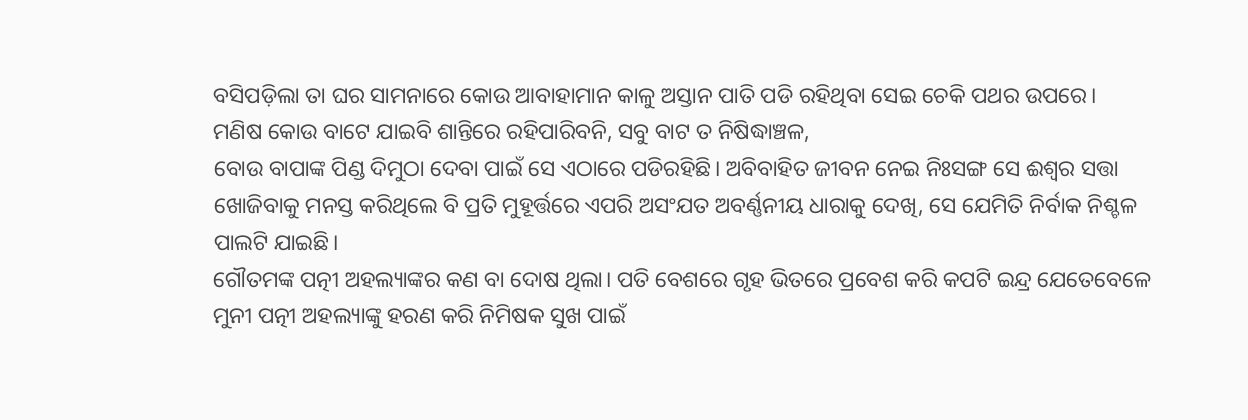ବସିପଡ଼ିଲା ତା ଘର ସାମନାରେ କୋଉ ଆବାହାମାନ କାଳୁ ଅସ୍ତାନ ପାତି ପଡି ରହିଥିବା ସେଇ ଚେକି ପଥର ଉପରେ।
ମଣିଷ କୋଉ ବାଟେ ଯାଇବି ଶାନ୍ତିରେ ରହିପାରିବନି, ସବୁ ବାଟ ତ ନିଷିଦ୍ଧାଞ୍ଚଳ,
ବୋଉ ବାପାଙ୍କ ପିଣ୍ଡ ଦିମୁଠା ଦେବା ପାଇଁ ସେ ଏଠାରେ ପଡିରହିଛି। ଅବିବାହିତ ଜୀବନ ନେଇ ନିଃସଙ୍ଗ ସେ ଈଶ୍ୱର ସତ୍ତା ଖୋଜିବାକୁ ମନସ୍ତ କରିଥିଲେ ବି ପ୍ରତି ମୁହୂର୍ତ୍ତରେ ଏପରି ଅସଂଯତ ଅବର୍ଣ୍ଣନୀୟ ଧାରାକୁ ଦେଖି, ସେ ଯେମିତି ନିର୍ବାକ ନିଶ୍ଚଳ ପାଲଟି ଯାଇଛି।
ଗୌତମଙ୍କ ପତ୍ନୀ ଅହଲ୍ୟାଙ୍କର କଣ ବା ଦୋଷ ଥିଲା। ପତି ବେଶରେ ଗୃହ ଭିତରେ ପ୍ରବେଶ କରି କପଟି ଇନ୍ଦ୍ର ଯେତେବେଳେ ମୁନୀ ପତ୍ନୀ ଅହଲ୍ୟାଙ୍କୁ ହରଣ କରି ନିମିଷକ ସୁଖ ପାଇଁ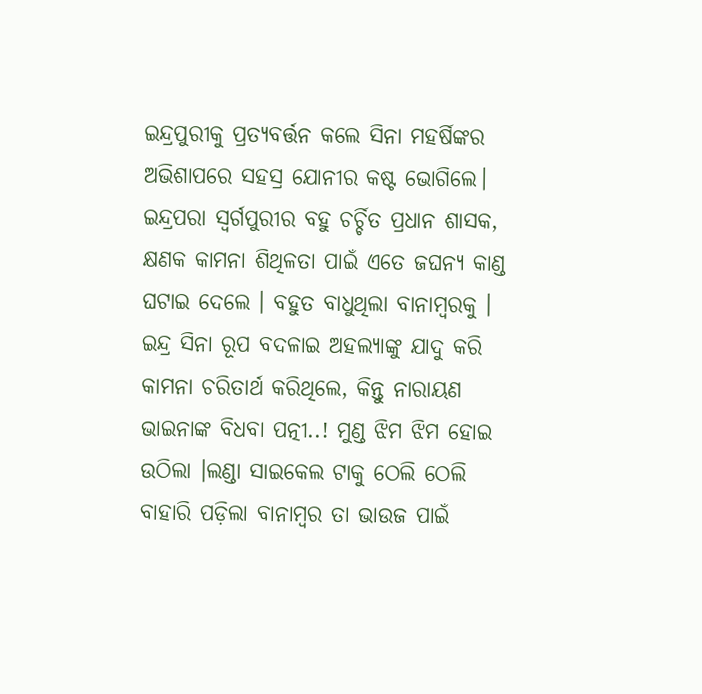ଇନ୍ଦ୍ରପୁରୀକୁ ପ୍ରତ୍ୟବର୍ତ୍ତନ କଲେ ସିନା ମହର୍ଷିଙ୍କର ଅଭିଶାପରେ ସହସ୍ର ଯୋନୀର କଷ୍ଟ ଭୋଗିଲେ। ଇନ୍ଦ୍ରପରା ସ୍ୱର୍ଗପୁରୀର ବହୁ ଚର୍ଚ୍ଚିତ ପ୍ରଧାନ ଶାସକ, କ୍ଷଣକ କାମନା ଶିଥିଳତା ପାଇଁ ଏତେ ଜଘନ୍ୟ କାଣ୍ଡ ଘଟାଇ ଦେଲେ । ବହୁତ ବାଧୁଥିଲା ବାନାମ୍ବରକୁ । ଇନ୍ଦ୍ର ସିନା ରୂପ ବଦଳାଇ ଅହଲ୍ୟାଙ୍କୁ ଯାଦୁ କରି କାମନା ଚରିତାର୍ଥ କରିଥିଲେ, କିନ୍ତୁ ନାରାୟଣ ଭାଇନାଙ୍କ ବିଧବା ପତ୍ନୀ..! ମୁଣ୍ଡ ଝିମ ଝିମ ହୋଇ ଉଠିଲା ।ଲଣ୍ଡା ସାଇକେଲ ଟାକୁ ଠେଲି ଠେଲି ବାହାରି ପଡ଼ିଲା ବାନାମ୍ବର ତା ଭାଉଜ ପାଇଁ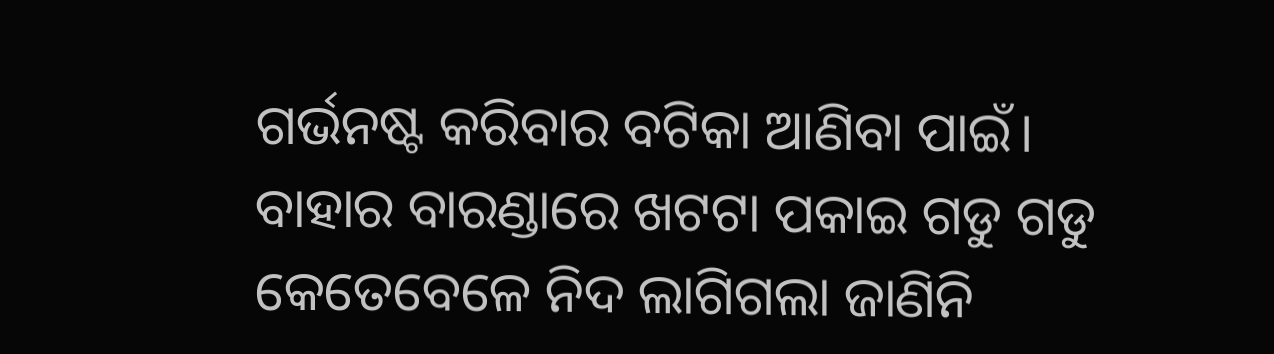ଗର୍ଭନଷ୍ଟ କରିବାର ବଟିକା ଆଣିବା ପାଇଁ।
ବାହାର ବାରଣ୍ଡାରେ ଖଟଟା ପକାଇ ଗଡୁ ଗଡୁ କେତେବେଳେ ନିଦ ଲାଗିଗଲା ଜାଣିନି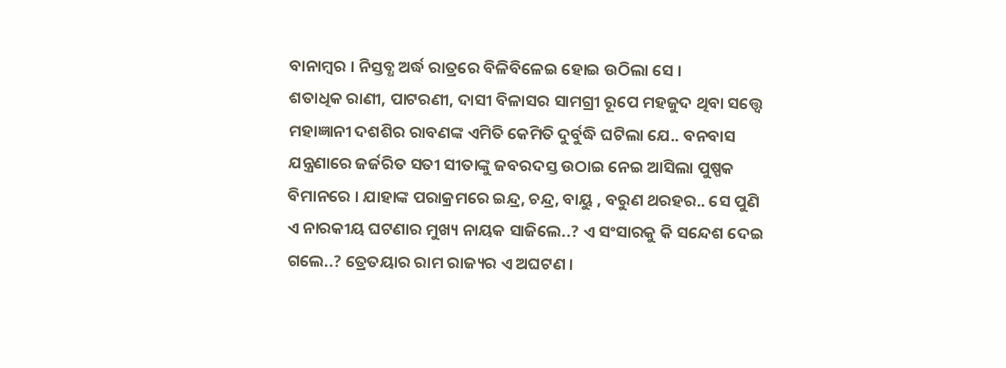ବାନାମ୍ବର । ନିସ୍ତବ୍ଧ ଅର୍ଦ୍ଧ ରାତ୍ରରେ ବିଳିବିଳେଇ ହୋଇ ଉଠିଲା ସେ ।
ଶତାଧିକ ରାଣୀ, ପାଟରଣୀ, ଦାସୀ ବିଳାସର ସାମଗ୍ରୀ ରୂପେ ମହଜୁଦ ଥିବା ସତ୍ତ୍ୱେ ମହାଜ୍ଞାନୀ ଦଶଶିର ରାବଣଙ୍କ ଏମିତି କେମିତି ଦୁର୍ବୁଦ୍ଧି ଘଟିଲା ଯେ.. ବନବାସ ଯନ୍ତ୍ରଣାରେ ଜର୍ଜରିତ ସତୀ ସୀତାଙ୍କୁ ଜବରଦସ୍ତ ଉଠାଇ ନେଇ ଆସିଲା ପୁଷ୍ପକ ବିମାନରେ । ଯାହାଙ୍କ ପରାକ୍ରମରେ ଇନ୍ଦ୍ର, ଚନ୍ଦ୍ର, ବାୟୁ , ବରୁଣ ଥରହର.. ସେ ପୁଣି ଏ ନାରକୀୟ ଘଟଣାର ମୁଖ୍ୟ ନାୟକ ସାଜିଲେ..? ଏ ସଂସାରକୁ କି ସନ୍ଦେଶ ଦେଇ ଗଲେ..? ତ୍ରେତୟାର ରାମ ରାଜ୍ୟର ଏ ଅଘଟଣ ।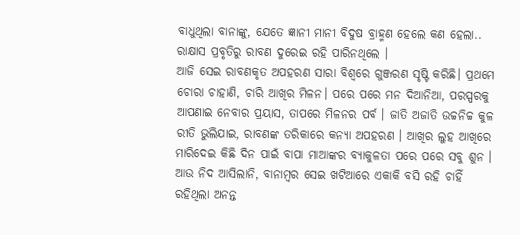ବାଧୁଥିଲା ବାନାଙ୍କୁ, ଯେତେ ଜ୍ଞାନୀ ମାନୀ ବିଦୁଷ ବ୍ରାହ୍ମଣ ହେଲେ କଣ ହେଲା.. ରାକ୍ଷାସ ପ୍ରବୃତିରୁ ରାବଣ ଦୁରେଇ ରହି ପାରିନଥିଲେ ।
ଆଜି ସେଇ ରାବଣକୃତ ଅପହରଣ ସାରା ବିଶ୍ୱରେ ଗୁଞ୍ଜରଣ ସୃଷ୍ଟି କରିଛି। ପ୍ରଥମେ ଚୋରା ଚାହାଣି, ଚାରି ଆଖିର ମିଳନ। ପରେ ପରେ ମନ ଦିଆନିଆ, ପରସ୍ପରକୁ ଆପଣାଇ ନେବାର ପ୍ରୟାସ, ତାପରେ ମିଳନର ପର୍ବ । ଜାତି ଅଜାତି ଉଚ୍ଚନିଚ୍ଚ କୁଳ ରୀତି ଭୁଲିଯାଇ, ରାବଣଙ୍କ ତରିକାରେ କନ୍ୟା ଅପହରଣ । ଆଖିର ଲୁହ ଆଖିରେ ମାରିଦେଇ କିଛି ଦିନ ପାଇଁ ବାପା ମାଆଙ୍କର ବ୍ୟାକୁଳତା ପରେ ପରେ ସବୁ ଶୁନ ।
ଆଉ ନିଦ ଆସିଲାନି, ବାନାମ୍ବର ସେଇ ଖଟିଆରେ ଏକାକି ବସି ରହି ଚାହିଁ ରହିଥିଲା ଅନନ୍ତ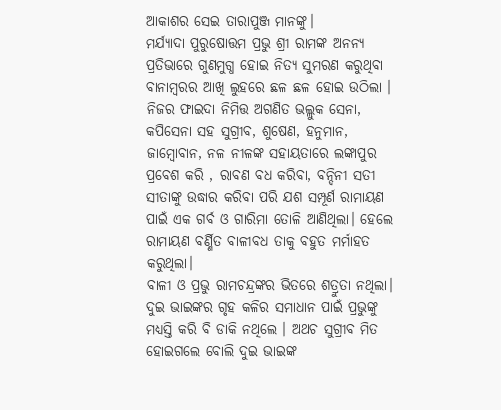ଆକାଶର ସେଇ ତାରାପୁଞ୍ଜ ମାନଙ୍କୁ।
ମର୍ଯ୍ୟାଦା ପୁରୁଷୋତ୍ତମ ପ୍ରଭୁ ଶ୍ରୀ ରାମଙ୍କ ଅନନ୍ୟ ପ୍ରତିଭାରେ ଗୁଣମୁଗ୍ଧ ହୋଇ ନିତ୍ୟ ସୁମରଣ କରୁଥିବା ବାନାମ୍ବରର ଆଖି ଲୁହରେ ଛଳ ଛଳ ହୋଇ ଉଠିଲା । ନିଜର ଫାଇଦା ନିମିତ୍ତ ଅଗଣିତ ଭଲ୍ଲୁକ ସେନା, କପିସେନା ସହ ସୁଗ୍ରୀବ, ଶୁଷେଣ, ହନୁମାନ, ଜାମ୍ବୋବାନ, ନଳ ନୀଳଙ୍କ ସହାୟତାରେ ଲଙ୍କାପୁର ପ୍ରବେଶ କରି , ରାବଣ ବଧ କରିବା, ବନ୍ଦିନୀ ସତୀ ସୀତାଙ୍କୁ ଉଦ୍ଧାର କରିବା ପରି ଯଶ ସମ୍ପୂର୍ଣ ରାମାୟଣ ପାଇଁ ଏକ ଗର୍ବ ଓ ଗାରିମା ତୋଳି ଆଣିଥିଲା। ହେଲେ ରାମାୟଣ ବର୍ଣ୍ଣିତ ବାଳୀବଧ ତାକୁ ବହୁତ ମର୍ମାହତ କରୁଥିଲା।
ବାଳୀ ଓ ପ୍ରଭୁ ରାମଚନ୍ଦ୍ରଙ୍କର ଭିତରେ ଶତ୍ରୁତା ନଥିଲା। ଦୁଇ ଭାଇଙ୍କର ଗୃହ କଳିର ସମାଧାନ ପାଇଁ ପ୍ରଭୁଙ୍କୁ ମଧ୍ୟସ୍ତି କରି ବି ଡାକି ନଥିଲେ । ଅଥଚ ସୁଗ୍ରୀବ ମିତ ହୋଇଗଲେ ବୋଲି ଦୁଇ ଭାଇଙ୍କ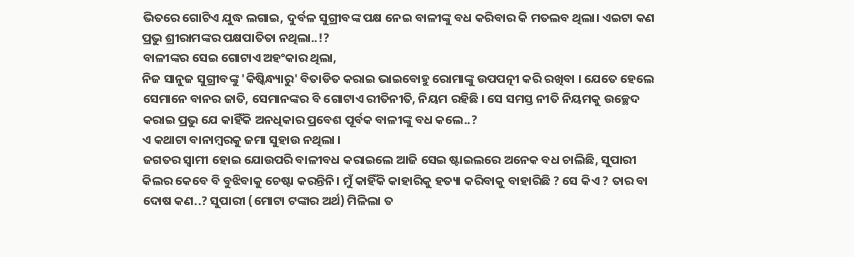ଭିତରେ ଗୋଟିଏ ଯୁଦ୍ଧ ଲଗାଇ, ଦୁର୍ବଳ ସୁଗ୍ରୀବଙ୍କ ପକ୍ଷ ନେଇ ବାଳୀଙ୍କୁ ବଧ କରିବାର କି ମତଲବ ଥିଲା। ଏଇଟା କଣ ପ୍ରଭୁ ଶ୍ରୀରାମଙ୍କର ପକ୍ଷପାତିତା ନଥିଲା..!?
ବାଳୀଙ୍କର ସେଇ ଗୋଟାଏ ଅହଂକାର ଥିଲା,
ନିଜ ସାନୁଜ ସୁଗ୍ରୀବଙ୍କୁ 'କିଷ୍କିନ୍ଧ୍ୟାରୁ' ବିତାଡିତ କରାଇ ଭାଇବୋହୁ ରୋମାଙ୍କୁ ଉପପତ୍ନୀ କରି ରଖିବା । ଯେତେ ହେଲେ ସେମାନେ ବାନର ଜାତି, ସେମାନଙ୍କର ବି ଗୋଟାଏ ରୀତିନୀତି, ନିୟମ ରହିଛି । ସେ ସମସ୍ତ ନୀତି ନିୟମକୁ ଉଚ୍ଛେଦ କରାଇ ପ୍ରଭୁ ଯେ କାହିଁକି ଅନଧିକାର ପ୍ରବେଶ ପୂର୍ବକ ବାଳୀଙ୍କୁ ବଧ କଲେ..?
ଏ କଥାଟା ବାନାମ୍ବରକୁ ଜମା ସୁହାଉ ନଥିଲା ।
ଜଗତର ସ୍ୱାମୀ ହୋଇ ଯୋଉପରି ବାଳୀବଧ କରାଇଲେ ଆଜି ସେଇ ଷ୍ଟାଇଲରେ ଅନେକ ବଧ ଚାଲିଛି, ସୁପାରୀ କିଲର କେବେ ବି ବୁଝିବାକୁ ଚେଷ୍ଟା କରନ୍ତିନି। ମୁଁ କାହିଁକି କାହାରିକୁ ହତ୍ୟା କରିବାକୁ ବାହାରିଛି ? ସେ କିଏ ? ତାର ବା ଦୋଷ କଣ..? ସୁପାରୀ (ମୋଟା ଟଙ୍କାର ଅର୍ଥ) ମିଳିଲା ତ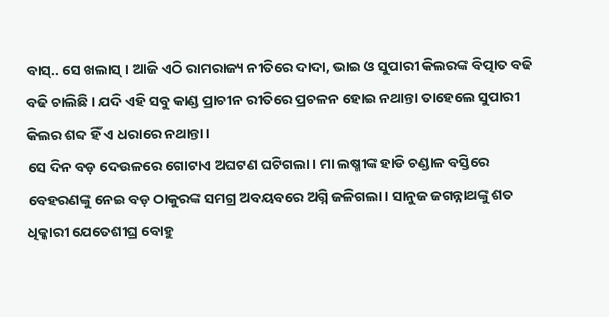ବାସ୍.. ସେ ଖଲାସ୍ । ଆଜି ଏଠି ରାମରାଜ୍ୟ ନୀତିରେ ଦାଦା, ଭାଇ ଓ ସୁପାରୀ କିଲରଙ୍କ ବିତ୍ପାତ ବଢି ବଢି ଚାଲିଛି । ଯଦି ଏହି ସବୁ କାଣ୍ଡ ପ୍ରାଚୀନ ରୀତିରେ ପ୍ରଚଳନ ହୋଇ ନଥାନ୍ତା ତାହେଲେ ସୁପାରୀ କିଲର ଶବ୍ଦ ହିଁ ଏ ଧରାରେ ନଥାନ୍ତା।
ସେ ଦିନ ବଡ଼ ଦେଉଳରେ ଗୋଟାଏ ଅଘଟଣ ଘଟିଗଲା। ମା ଲଷ୍ମୀଙ୍କ ହାଡି ଚଣ୍ଡାଳ ବସ୍ତିରେ ବେହରଣଙ୍କୁ ନେଇ ବଡ଼ ଠାକୁରଙ୍କ ସମଗ୍ର ଅବୟବରେ ଅଗ୍ନି ଜଳିଗଲା। ସାନୁଜ ଜଗନ୍ନାଥଙ୍କୁ ଶତ ଧିକ୍କାରୀ ଯେତେଶୀଘ୍ର ବୋହୁ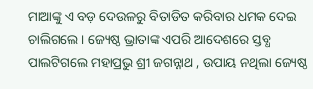ମାଆଙ୍କୁ ଏ ବଡ଼ ଦେଉଳରୁ ବିତାଡିତ କରିବାର ଧମକ ଦେଇ ଚାଲିଗଲେ । ଜ୍ୟେଷ୍ଠ ଭ୍ରାତାଙ୍କ ଏପରି ଆଦେଶରେ ସ୍ତବ୍ଧ ପାଲଟିଗଲେ ମହାପ୍ରଭୁ ଶ୍ରୀ ଜଗନ୍ନାଥ , ଉପାୟ ନଥିଲା ଜ୍ୟେଷ୍ଠ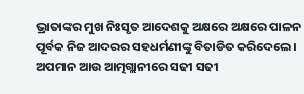ଭ୍ରାତାଙ୍କର ମୁଖ ନିଃସୃତ ଆଦେଶକୁ ଅକ୍ଷରେ ଅକ୍ଷରେ ପାଳନ ପୂର୍ବକ ନିଜ ଆଦରର ସହଧର୍ମଣୀଙ୍କୁ ବିତାଡିତ କରିଦେଲେ । ଅପମାନ ଆଉ ଆତ୍ମଗ୍ଲାନୀରେ ସଢୀ ସଢୀ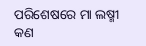ପରିଶେଷରେ ମା ଲଷ୍ମୀ କଣ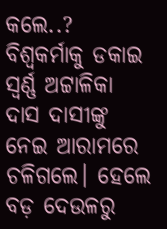କଲେ..? ବିଶ୍ୱକର୍ମାକୁ ଡକାଇ ସ୍ବର୍ଣ୍ଣ ଅଟ୍ଟାଳିକା ଦାସ ଦାସୀଙ୍କୁ ନେଇ ଆରାମରେ ଚଳିଗଲେ। ହେଲେ ବଡ଼ ଦେଉଳରୁ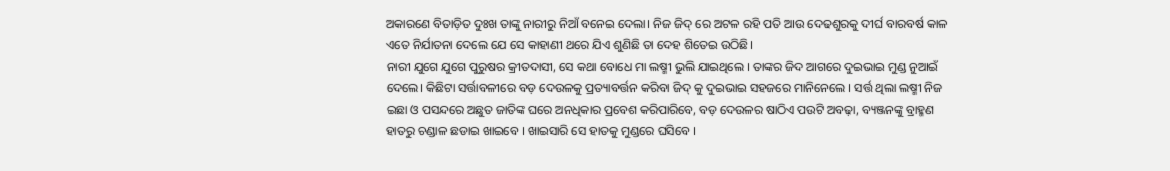ଅକାରଣେ ବିତାଡ଼ିତ ଦୁଃଖ ତାଙ୍କୁ ନାରୀରୁ ନିଆଁ ବନେଇ ଦେଲା। ନିଜ ଜିଦ୍ ରେ ଅଟଳ ରହି ପତି ଆଉ ଦେଢଶୁରକୁ ଦୀର୍ଘ ବାରବର୍ଷ କାଳ ଏତେ ନିର୍ଯାତନା ଦେଲେ ଯେ ସେ କାହାଣୀ ଥରେ ଯିଏ ଶୁଣିଛି ତା ଦେହ ଶିତେଇ ଉଠିଛି।
ନାରୀ ଯୁଗେ ଯୁଗେ ପୁରୁଷର କ୍ରୀତଦାସୀ, ସେ କଥା ବୋଧେ ମା ଲଷ୍ମୀ ଭୁଲି ଯାଇଥିଲେ । ତାଙ୍କର ଜିଦ ଆଗରେ ଦୁଇଭାଇ ମୁଣ୍ଡ ନୁଆଇଁ ଦେଲେ। କିଛିଟା ସର୍ତ୍ତାବଳୀରେ ବଡ଼ ଦେଉଳକୁ ପ୍ରତ୍ୟାବର୍ତ୍ତନ କରିବା ଜିଦ୍ କୁ ଦୁଇଭାଇ ସହଜରେ ମାନିନେଲେ । ସର୍ତ୍ତ ଥିଲା ଲଷ୍ମୀ ନିଜ ଇଛା ଓ ପସନ୍ଦରେ ଅଛୁତ ଜାତିଙ୍କ ଘରେ ଅନଧିକାର ପ୍ରବେଶ କରିପାରିବେ, ବଡ଼ ଦେଉଳର ଷାଠିଏ ପଉଟି ଅବଢ଼ା, ବ୍ୟଞ୍ଜନଙ୍କୁ ବ୍ରାହ୍ମଣ ହାତରୁ ଚଣ୍ଡାଳ ଛଡାଇ ଖାଇବେ । ଖାଇସାରି ସେ ହାତକୁ ମୁଣ୍ଡରେ ଘସିବେ ।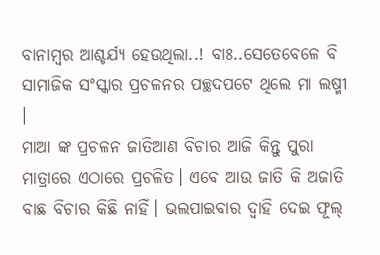ବାନାମ୍ବର ଆଶ୍ଚର୍ଯ୍ୟ ହେଉଥିଲା..! ବାଃ..ସେତେବେଳେ ବି ସାମାଜିକ ସଂସ୍କାର ପ୍ରଚଳନର ପଚ୍ଛଦପଟେ ଥିଲେ ମା ଲଷ୍ମୀ ।
ମାଆ ଙ୍କ ପ୍ରଚଳନ ଜାତିଆଣ ବିଚାର ଆଜି କିନ୍ତୁ ପୁରା ମାତ୍ରାରେ ଏଠାରେ ପ୍ରଚଳିତ। ଏବେ ଆଉ ଜାତି କି ଅଜାତି ବାଛ ବିଚାର କିଛି ନାହିଁ। ଭଲପାଇବାର ଦ୍ୱାହି ଦେଇ ଫୂଲ୍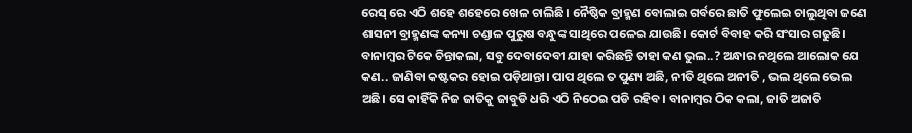ରେସ୍ ରେ ଏଠି ଶହେ ଶହେରେ ଖେଳ ଚାଲିଛି । ନୈଷ୍ଠିକ ବ୍ରାହ୍ମଣ ବୋଲାଇ ଗର୍ବରେ ଛାତି ଫୁଲେଇ ଚାଲୁଥିବା ଜଣେ ଶାସନୀ ବ୍ରାହ୍ମଣଙ୍କ କନ୍ୟା ଚଣ୍ଡାଳ ପୁରୁଷ ବନ୍ଧୁଙ୍କ ସାଥିରେ ପଳେଇ ଯାଉଛି। କୋର୍ଟ ବିବାହ କରି ସଂସାର ଗଢୁଛି।
ବାନାମ୍ବର ଟିକେ ଚିନ୍ତାକଲା, ସବୁ ଦେବାଦେବୀ ଯାହା କରିଛନ୍ତି ତାହା କଣ ଭୁଲ..? ଅନ୍ଧାର ନଥିଲେ ଆଲୋକ ଯେ କଣ.. ଜାଣିବା କଷ୍ଟକର ହୋଇ ପଡ଼ିଥାନ୍ତା। ପାପ ଥିଲେ ତ ପୁଣ୍ୟ ଅଛି, ନୀତି ଥିଲେ ଅନୀତି , ଭଲ ଥିଲେ ଭେଲ ଅଛି। ସେ କାହିଁକି ନିଜ ଜାତିକୁ ଜାବୁଡି ଧରି ଏଠି ନିଠେଇ ପଡି ରହିବ। ବାନାମ୍ବର ଠିକ କଲା, ଜାତି ଅଜାତି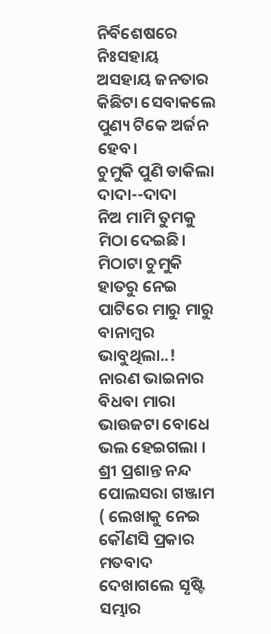ନିର୍ବିଶେଷରେ ନିଃସହାୟ ଅସହାୟ ଜନତାର କିଛିଟା ସେବାକଲେ ପୁଣ୍ୟ ଟିକେ ଅର୍ଜନ ହେବ।
ଚୁମୁକି ପୁଣି ଡାକିଲା ଦାଦା--ଦାଦା
ନିଅ ମାମି ତୁମକୁ ମିଠା ଦେଇଛି। ମିଠାଟା ଚୁମୁକି ହାତରୁ ନେଇ ପାଟିରେ ମାରୁ ମାରୁ ବାନାମ୍ବର ଭାବୁଥିଲା..! ନାରଣ ଭାଇନାର ବିଧବା ମାରା ଭାଉଜଟା ବୋଧେ ଭଲ ହେଇଗଲା ।
ଶ୍ରୀ ପ୍ରଶାନ୍ତ ନନ୍ଦ
ପୋଲସରା ଗଞ୍ଜାମ
( ଲେଖାକୁ ନେଇ କୌଣସି ପ୍ରକାର ମତବାଦ ଦେଖାଗଲେ ସୃଷ୍ଟି ସମ୍ଭାର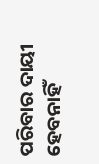ପରିବାର ଦାୟୀ ହେବନାହିଁ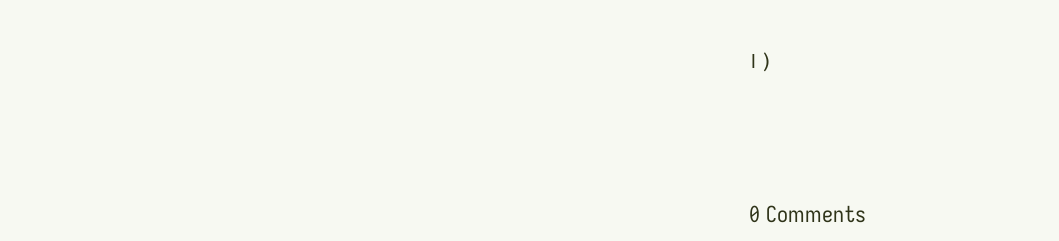। )




0 Comments